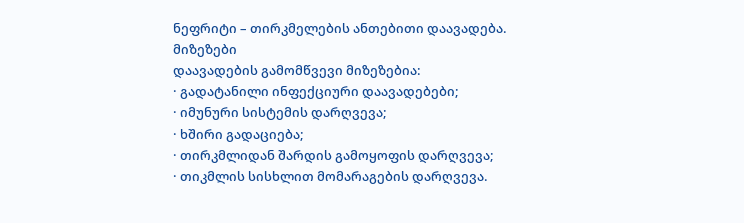ნეფრიტი – თირკმელების ანთებითი დაავადება.
მიზეზები
დაავადების გამომწვევი მიზეზებია:
· გადატანილი ინფექციური დაავადებები;
· იმუნური სისტემის დარღვევა;
· ხშირი გადაციება;
· თირკმლიდან შარდის გამოყოფის დარღვევა;
· თიკმლის სისხლით მომარაგების დარღვევა.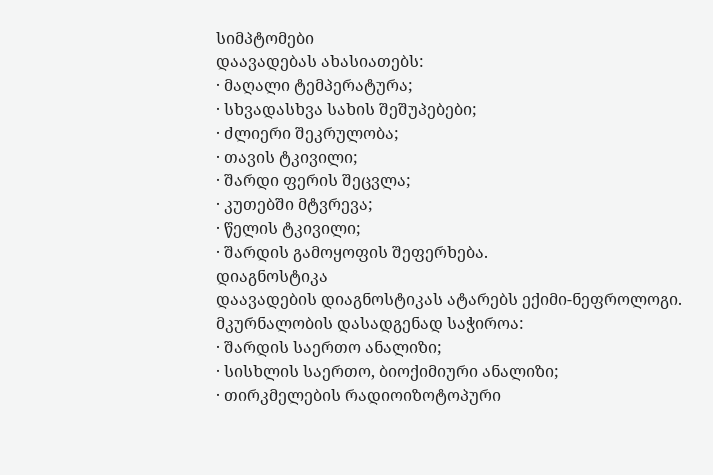სიმპტომები
დაავადებას ახასიათებს:
· მაღალი ტემპერატურა;
· სხვადასხვა სახის შეშუპებები;
· ძლიერი შეკრულობა;
· თავის ტკივილი;
· შარდი ფერის შეცვლა;
· კუთებში მტვრევა;
· წელის ტკივილი;
· შარდის გამოყოფის შეფერხება.
დიაგნოსტიკა
დაავადების დიაგნოსტიკას ატარებს ექიმი-ნეფროლოგი. მკურნალობის დასადგენად საჭიროა:
· შარდის საერთო ანალიზი;
· სისხლის საერთო, ბიოქიმიური ანალიზი;
· თირკმელების რადიოიზოტოპური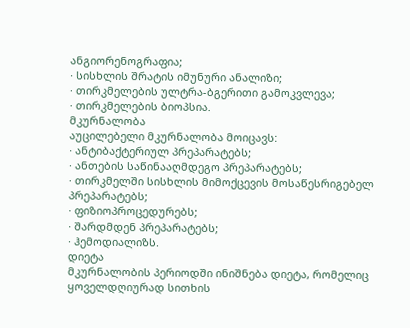ანგიორენოგრაფია;
· სისხლის შრატის იმუნური ანალიზი;
· თირკმელების ულტრა-ბგერითი გამოკვლევა;
· თირკმელების ბიოპსია.
მკურნალობა
აუცილებელი მკურნალობა მოიცავს:
· ანტიბაქტერიულ პრეპარატებს;
· ანთების საწინააღმდეგო პრეპარატებს;
· თირკმელში სისხლის მიმოქცევის მოსაწესრიგებელ პრეპარატებს;
· ფიზიოპროცედურებს;
· შარდმდენ პრეპარატებს;
· ჰემოდიალიზს.
დიეტა
მკურნალობის პერიოდში ინიშნება დიეტა, რომელიც ყოველდღიურად სითხის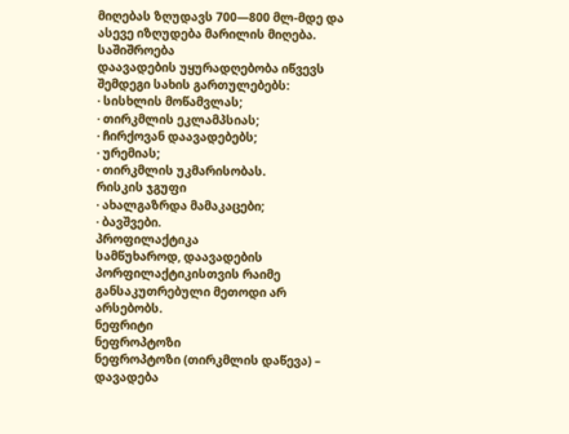მიღებას ზღუდავს 700—800 მლ-მდე და ასევე იზღუდება მარილის მიღება.
საშიშროება
დაავადების უყურადღებობა იწვევს შემდეგი სახის გართულებებს:
· სისხლის მოწამვლას;
· თირკმლის ეკლამპსიას;
· ჩირქოვან დაავადებებს;
· ურემიას;
· თირკმლის უკმარისობას.
რისკის ჯგუფი
· ახალგაზრდა მამაკაცები;
· ბავშვები.
პროფილაქტიკა
სამწუხაროდ, დაავადების პორფილაქტიკისთვის რაიმე განსაკუთრებული მეთოდი არ არსებობს.
ნეფრიტი
ნეფროპტოზი
ნეფროპტოზი (თირკმლის დაწევა) – დავადება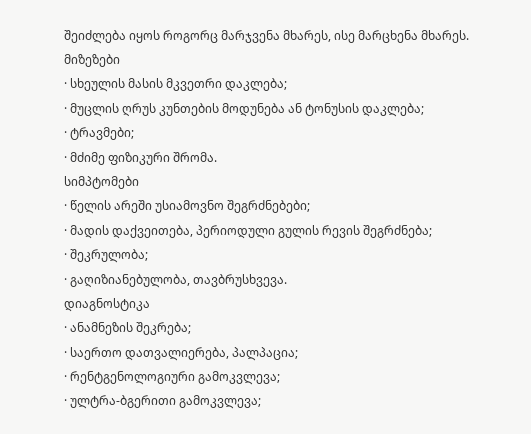შეიძლება იყოს როგორც მარჯვენა მხარეს, ისე მარცხენა მხარეს.
მიზეზები
· სხეულის მასის მკვეთრი დაკლება;
· მუცლის ღრუს კუნთების მოდუნება ან ტონუსის დაკლება;
· ტრავმები;
· მძიმე ფიზიკური შრომა.
სიმპტომები
· წელის არეში უსიამოვნო შეგრძნებები;
· მადის დაქვეითება, პერიოდული გულის რევის შეგრძნება;
· შეკრულობა;
· გაღიზიანებულობა, თავბრუსხვევა.
დიაგნოსტიკა
· ანამნეზის შეკრება;
· საერთო დათვალიერება, პალპაცია;
· რენტგენოლოგიური გამოკვლევა;
· ულტრა-ბგერითი გამოკვლევა;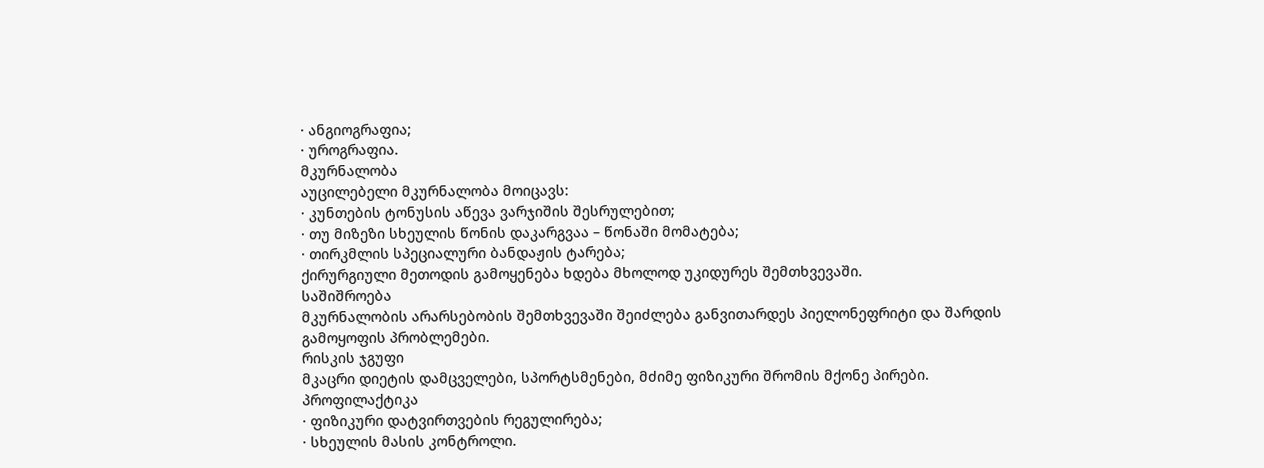· ანგიოგრაფია;
· უროგრაფია.
მკურნალობა
აუცილებელი მკურნალობა მოიცავს:
· კუნთების ტონუსის აწევა ვარჯიშის შესრულებით;
· თუ მიზეზი სხეულის წონის დაკარგვაა – წონაში მომატება;
· თირკმლის სპეციალური ბანდაჟის ტარება;
ქირურგიული მეთოდის გამოყენება ხდება მხოლოდ უკიდურეს შემთხვევაში.
საშიშროება
მკურნალობის არარსებობის შემთხვევაში შეიძლება განვითარდეს პიელონეფრიტი და შარდის გამოყოფის პრობლემები.
რისკის ჯგუფი
მკაცრი დიეტის დამცველები, სპორტსმენები, მძიმე ფიზიკური შრომის მქონე პირები.
პროფილაქტიკა
· ფიზიკური დატვირთვების რეგულირება;
· სხეულის მასის კონტროლი.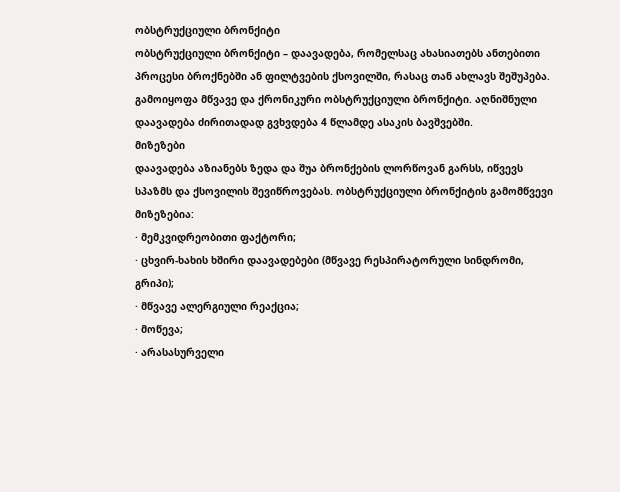ობსტრუქციული ბრონქიტი
ობსტრუქციული ბრონქიტი – დაავადება, რომელსაც ახასიათებს ანთებითი პროცესი ბროქნებში ან ფილტვების ქსოვილში, რასაც თან ახლავს შეშუპება. გამოიყოფა მწვავე და ქრონიკური ობსტრუქციული ბრონქიტი. აღნიშნული დაავადება ძირითადად გვხვდება 4 წლამდე ასაკის ბავშვებში.
მიზეზები
დაავადება აზიანებს ზედა და შუა ბრონქების ლორწოვან გარსს, იწვევს სპაზმს და ქსოვილის შევიწროვებას. ობსტრუქციული ბრონქიტის გამომწვევი მიზეზებია:
· მემკვიდრეობითი ფაქტორი;
· ცხვირ-ხახის ხშირი დაავადებები (მწვავე რესპირატორული სინდრომი, გრიპი);
· მწვავე ალერგიული რეაქცია;
· მოწევა;
· არასასურველი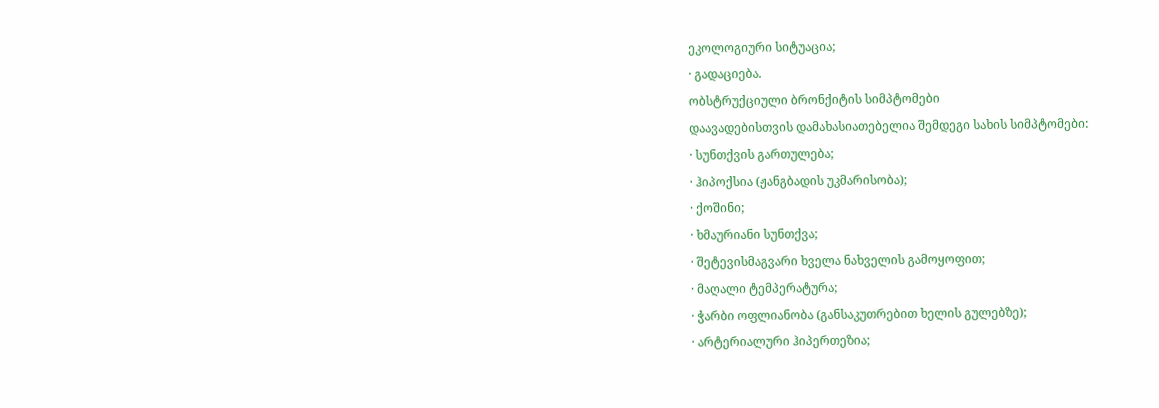ეკოლოგიური სიტუაცია;
· გადაციება.
ობსტრუქციული ბრონქიტის სიმპტომები
დაავადებისთვის დამახასიათებელია შემდეგი სახის სიმპტომები:
· სუნთქვის გართულება;
· ჰიპოქსია (ჟანგბადის უკმარისობა);
· ქოშინი;
· ხმაურიანი სუნთქვა;
· შეტევისმაგვარი ხველა ნახველის გამოყოფით;
· მაღალი ტემპერატურა;
· ჭარბი ოფლიანობა (განსაკუთრებით ხელის გულებზე);
· არტერიალური ჰიპერთეზია;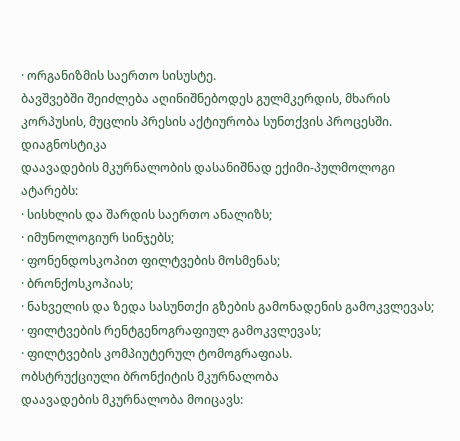· ორგანიზმის საერთო სისუსტე.
ბავშვებში შეიძლება აღინიშნებოდეს გულმკერდის, მხარის კორპუსის, მუცლის პრესის აქტიურობა სუნთქვის პროცესში.
დიაგნოსტიკა
დაავადების მკურნალობის დასანიშნად ექიმი-პულმოლოგი ატარებს:
· სისხლის და შარდის საერთო ანალიზს;
· იმუნოლოგიურ სინჯებს;
· ფონენდოსკოპით ფილტვების მოსმენას;
· ბრონქოსკოპიას;
· ნახველის და ზედა სასუნთქი გზების გამონადენის გამოკვლევას;
· ფილტვების რენტგენოგრაფიულ გამოკვლევას;
· ფილტვების კომპიუტერულ ტომოგრაფიას.
ობსტრუქციული ბრონქიტის მკურნალობა
დაავადების მკურნალობა მოიცავს: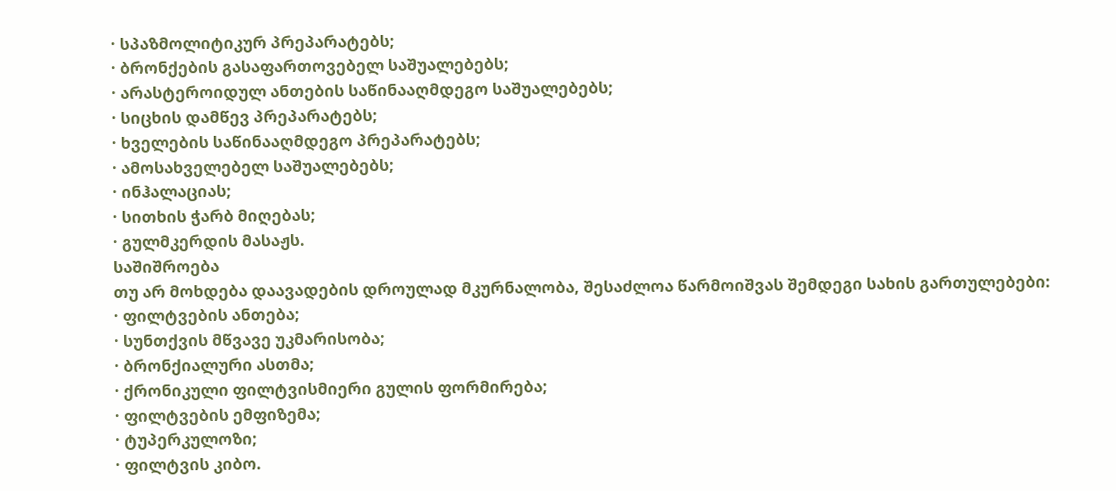· სპაზმოლიტიკურ პრეპარატებს;
· ბრონქების გასაფართოვებელ საშუალებებს;
· არასტეროიდულ ანთების საწინააღმდეგო საშუალებებს;
· სიცხის დამწევ პრეპარატებს;
· ხველების საწინააღმდეგო პრეპარატებს;
· ამოსახველებელ საშუალებებს;
· ინჰალაციას;
· სითხის ჭარბ მიღებას;
· გულმკერდის მასაჟს.
საშიშროება
თუ არ მოხდება დაავადების დროულად მკურნალობა, შესაძლოა წარმოიშვას შემდეგი სახის გართულებები:
· ფილტვების ანთება;
· სუნთქვის მწვავე უკმარისობა;
· ბრონქიალური ასთმა;
· ქრონიკული ფილტვისმიერი გულის ფორმირება;
· ფილტვების ემფიზემა;
· ტუპერკულოზი;
· ფილტვის კიბო.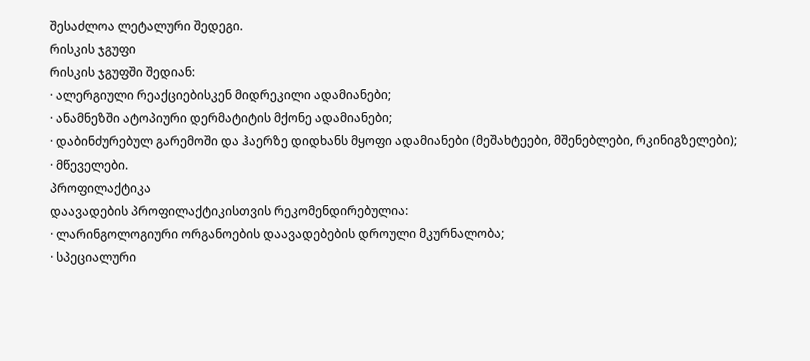შესაძლოა ლეტალური შედეგი.
რისკის ჯგუფი
რისკის ჯგუფში შედიან:
· ალერგიული რეაქციებისკენ მიდრეკილი ადამიანები;
· ანამნეზში ატოპიური დერმატიტის მქონე ადამიანები;
· დაბინძურებულ გარემოში და ჰაერზე დიდხანს მყოფი ადამიანები (მეშახტეები, მშენებლები, რკინიგზელები);
· მწეველები.
პროფილაქტიკა
დაავადების პროფილაქტიკისთვის რეკომენდირებულია:
· ლარინგოლოგიური ორგანოების დაავადებების დროული მკურნალობა;
· სპეციალური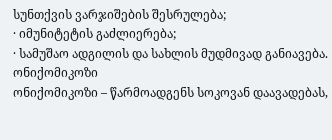სუნთქვის ვარჯიშების შესრულება;
· იმუნიტეტის გაძლიერება;
· სამუშაო ადგილის და სახლის მუდმივად განიავება.
ონიქომიკოზი
ონიქომიკოზი – წარმოადგენს სოკოვან დაავადებას,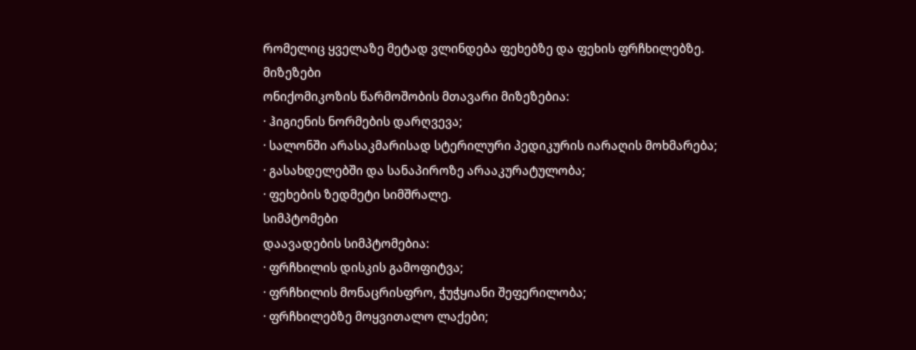რომელიც ყველაზე მეტად ვლინდება ფეხებზე და ფეხის ფრჩხილებზე.
მიზეზები
ონიქომიკოზის წარმოშობის მთავარი მიზეზებია:
· ჰიგიენის ნორმების დარღვევა;
· სალონში არასაკმარისად სტერილური პედიკურის იარაღის მოხმარება;
· გასახდელებში და სანაპიროზე არააკურატულობა;
· ფეხების ზედმეტი სიმშრალე.
სიმპტომები
დაავადების სიმპტომებია:
· ფრჩხილის დისკის გამოფიტვა;
· ფრჩხილის მონაცრისფრო, ჭუჭყიანი შეფერილობა;
· ფრჩხილებზე მოყვითალო ლაქები;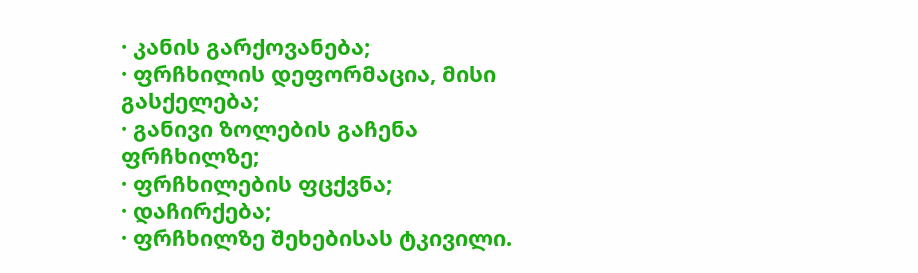· კანის გარქოვანება;
· ფრჩხილის დეფორმაცია, მისი გასქელება;
· განივი ზოლების გაჩენა ფრჩხილზე;
· ფრჩხილების ფცქვნა;
· დაჩირქება;
· ფრჩხილზე შეხებისას ტკივილი.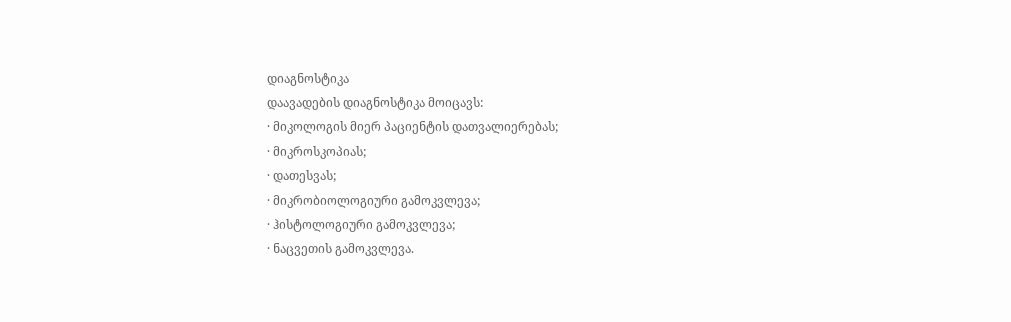დიაგნოსტიკა
დაავადების დიაგნოსტიკა მოიცავს:
· მიკოლოგის მიერ პაციენტის დათვალიერებას;
· მიკროსკოპიას;
· დათესვას;
· მიკრობიოლოგიური გამოკვლევა;
· ჰისტოლოგიური გამოკვლევა;
· ნაცვეთის გამოკვლევა.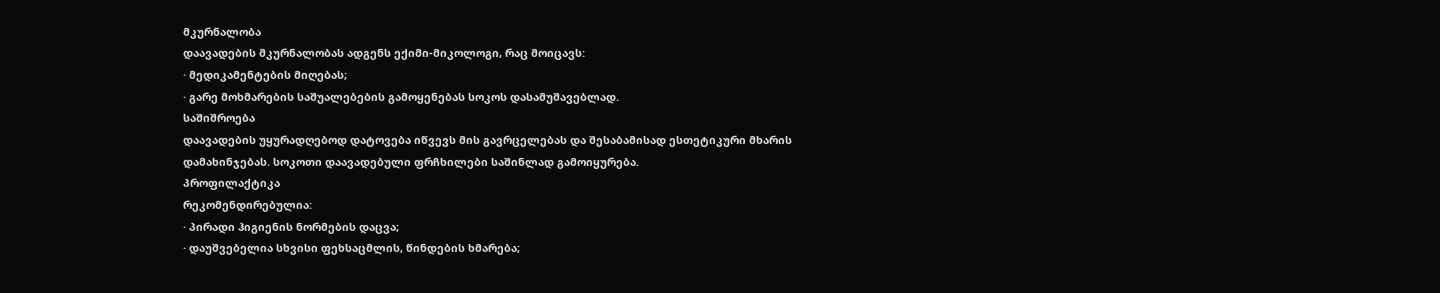მკურნალობა
დაავადების მკურნალობას ადგენს ექიმი-მიკოლოგი, რაც მოიცავს:
· მედიკამენტების მიღებას;
· გარე მოხმარების საშუალებების გამოყენებას სოკოს დასამუშავებლად.
საშიშროება
დაავადების უყურადღებოდ დატოვება იწვევს მის გავრცელებას და შესაბამისად ესთეტიკური მხარის დამახინჯებას. სოკოთი დაავადებული ფრჩხილები საშინლად გამოიყურება.
პროფილაქტიკა
რეკომენდირებულია:
· პირადი ჰიგიენის ნორმების დაცვა;
· დაუშვებელია სხვისი ფეხსაცმლის, წინდების ხმარება;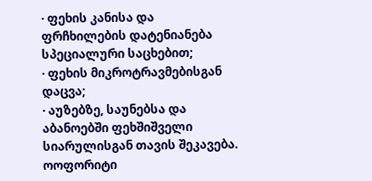· ფეხის კანისა და ფრჩხილების დატენიანება სპეციალური საცხებით;
· ფეხის მიკროტრავმებისგან დაცვა;
· აუზებზე, საუნებსა და აბანოებში ფეხშიშველი სიარულისგან თავის შეკავება.
ოოფორიტი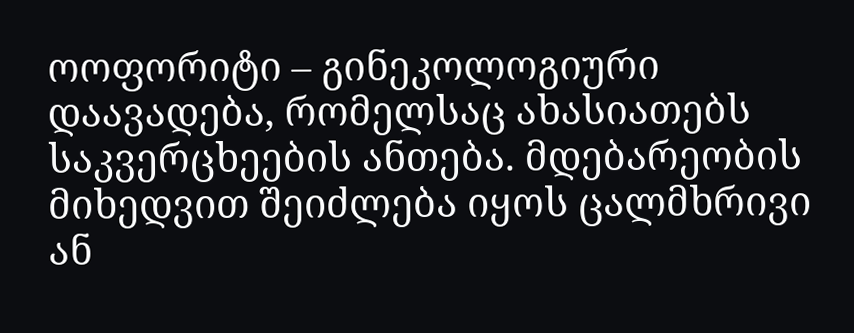ოოფორიტი – გინეკოლოგიური დაავადება, რომელსაც ახასიათებს საკვერცხეების ანთება. მდებარეობის მიხედვით შეიძლება იყოს ცალმხრივი ან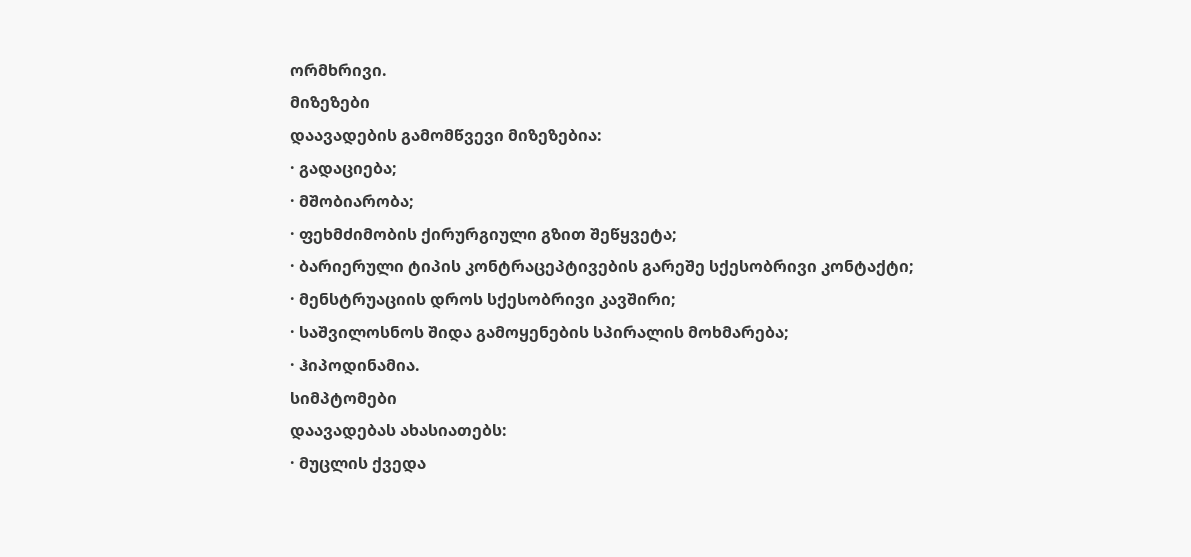ორმხრივი.
მიზეზები
დაავადების გამომწვევი მიზეზებია:
· გადაციება;
· მშობიარობა;
· ფეხმძიმობის ქირურგიული გზით შეწყვეტა;
· ბარიერული ტიპის კონტრაცეპტივების გარეშე სქესობრივი კონტაქტი;
· მენსტრუაციის დროს სქესობრივი კავშირი;
· საშვილოსნოს შიდა გამოყენების სპირალის მოხმარება;
· ჰიპოდინამია.
სიმპტომები
დაავადებას ახასიათებს:
· მუცლის ქვედა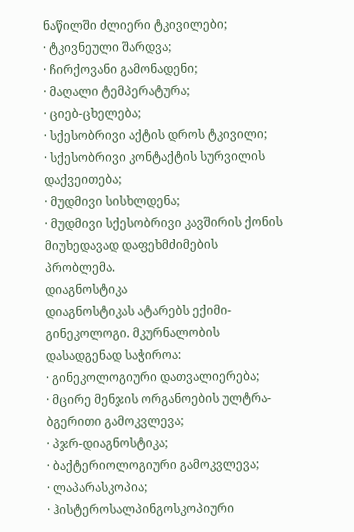ნაწილში ძლიერი ტკივილები;
· ტკივნეული შარდვა;
· ჩირქოვანი გამონადენი;
· მაღალი ტემპერატურა;
· ციებ-ცხელება;
· სქესობრივი აქტის დროს ტკივილი;
· სქესობრივი კონტაქტის სურვილის დაქვეითება;
· მუდმივი სისხლდენა;
· მუდმივი სქესობრივი კავშირის ქონის მიუხედავად დაფეხმძიმების პრობლემა.
დიაგნოსტიკა
დიაგნოსტიკას ატარებს ექიმი-გინეკოლოგი. მკურნალობის დასადგენად საჭიროა:
· გინეკოლოგიური დათვალიერება;
· მცირე მენჯის ორგანოების ულტრა-ბგერითი გამოკვლევა;
· პჯრ-დიაგნოსტიკა;
· ბაქტერიოლოგიური გამოკვლევა;
· ლაპარასკოპია;
· ჰისტეროსალპინგოსკოპიური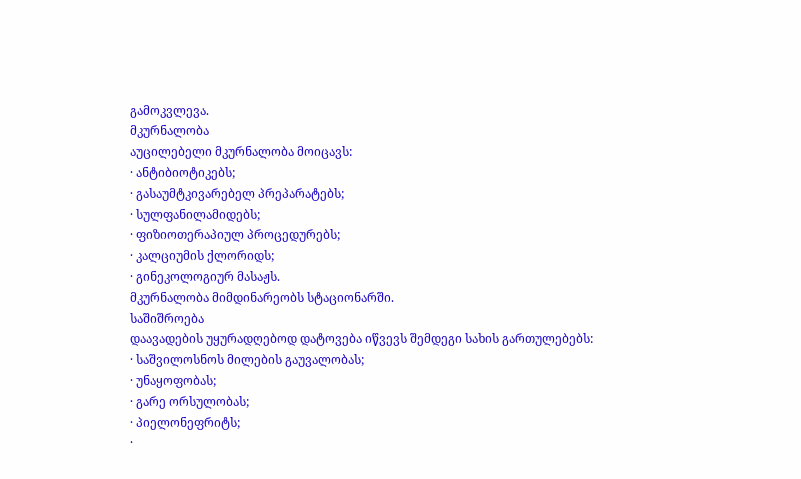გამოკვლევა.
მკურნალობა
აუცილებელი მკურნალობა მოიცავს:
· ანტიბიოტიკებს;
· გასაუმტკივარებელ პრეპარატებს;
· სულფანილამიდებს;
· ფიზიოთერაპიულ პროცედურებს;
· კალციუმის ქლორიდს;
· გინეკოლოგიურ მასაჟს.
მკურნალობა მიმდინარეობს სტაციონარში.
საშიშროება
დაავადების უყურადღებოდ დატოვება იწვევს შემდეგი სახის გართულებებს:
· საშვილოსნოს მილების გაუვალობას;
· უნაყოფობას;
· გარე ორსულობას;
· პიელონეფრიტს;
·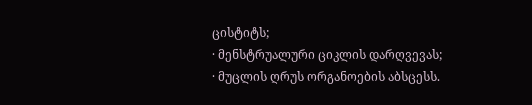ცისტიტს;
· მენსტრუალური ციკლის დარღვევას;
· მუცლის ღრუს ორგანოების აბსცესს.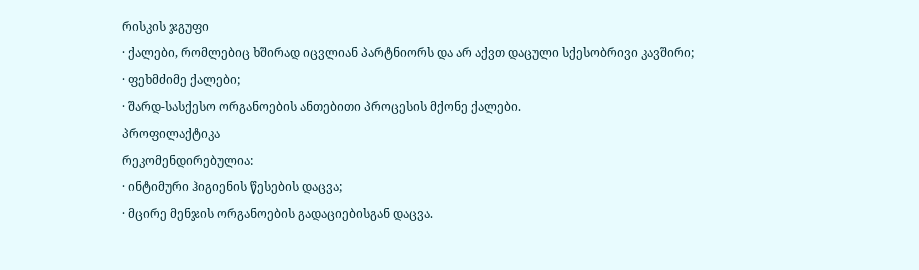რისკის ჯგუფი
· ქალები, რომლებიც ხშირად იცვლიან პარტნიორს და არ აქვთ დაცული სქესობრივი კავშირი;
· ფეხმძიმე ქალები;
· შარდ-სასქესო ორგანოების ანთებითი პროცესის მქონე ქალები.
პროფილაქტიკა
რეკომენდირებულია:
· ინტიმური ჰიგიენის წესების დაცვა;
· მცირე მენჯის ორგანოების გადაციებისგან დაცვა.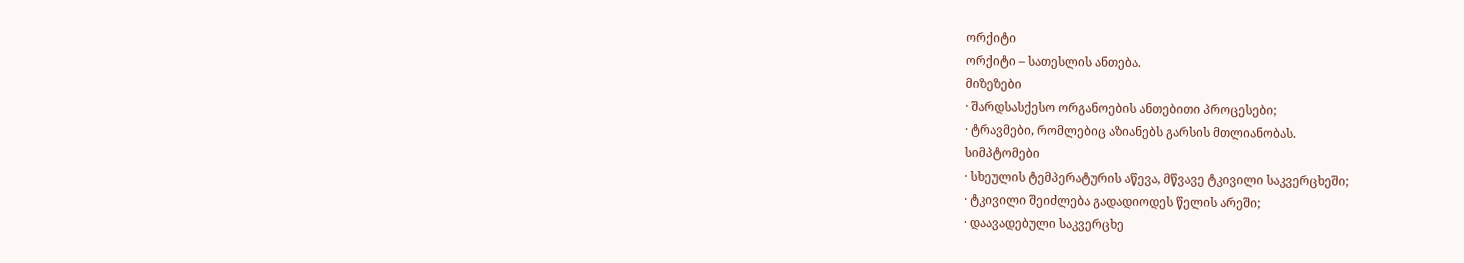ორქიტი
ორქიტი – სათესლის ანთება.
მიზეზები
· შარდსასქესო ორგანოების ანთებითი პროცესები;
· ტრავმები, რომლებიც აზიანებს გარსის მთლიანობას.
სიმპტომები
· სხეულის ტემპერატურის აწევა, მწვავე ტკივილი საკვერცხეში;
· ტკივილი შეიძლება გადადიოდეს წელის არეში;
· დაავადებული საკვერცხე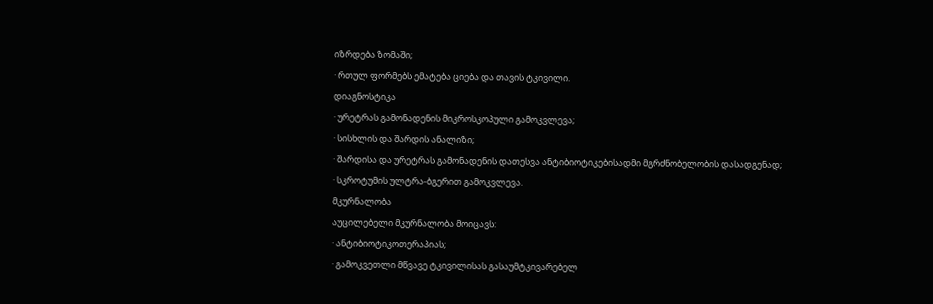იზრდება ზომაში;
· რთულ ფორმებს ემატება ციება და თავის ტკივილი.
დიაგნოსტიკა
· ურეტრას გამონადენის მიკროსკოპული გამოკვლევა;
· სისხლის და შარდის ანალიზი;
· შარდისა და ურეტრას გამონადენის დათესვა ანტიბიოტიკებისადმი მგრძნობელობის დასადგენად;
· სკროტუმის ულტრა-ბგერით გამოკვლევა.
მკურნალობა
აუცილებელი მკურნალობა მოიცავს:
· ანტიბიოტიკოთერაპიას;
· გამოკვეთლი მწვავე ტკივილისას გასაუმტკივარებელ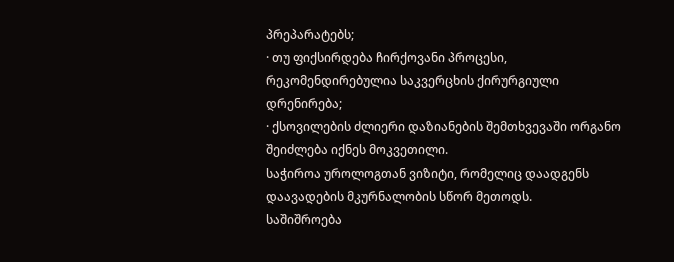პრეპარატებს;
· თუ ფიქსირდება ჩირქოვანი პროცესი, რეკომენდირებულია საკვერცხის ქირურგიული დრენირება;
· ქსოვილების ძლიერი დაზიანების შემთხვევაში ორგანო შეიძლება იქნეს მოკვეთილი.
საჭიროა უროლოგთან ვიზიტი, რომელიც დაადგენს დაავადების მკურნალობის სწორ მეთოდს.
საშიშროება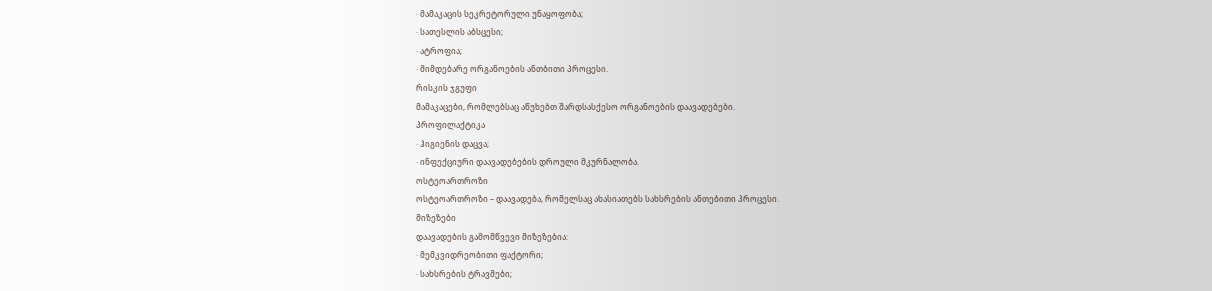· მამაკაცის სეკრეტორული უნაყოფობა;
· სათესლის აბსცესი;
· ატროფია;
· მიმდებარე ორგანოების ანთბითი პროცესი.
რისკის ჯგუფი
მამაკაცები, რომლებსაც აწუხებთ შარდსასქესო ორგანოების დაავადებები.
პროფილაქტიკა
· ჰიგიენის დაცვა;
· ინფექციური დაავადებების დროული მკურნალობა.
ოსტეოართროზი
ოსტეოართროზი – დაავადება, რომელსაც ახასიათებს სახსრების ანთებითი პროცესი.
მიზეზები
დაავადების გამომწვევი მიზეზებია:
· მემკვიდრეობითი ფაქტორი;
· სახსრების ტრავმები;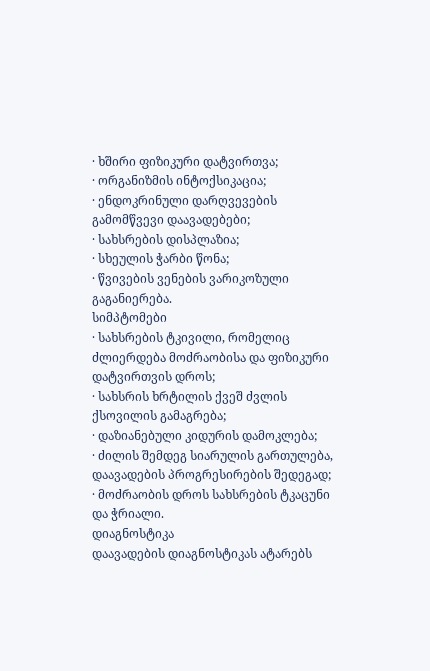· ხშირი ფიზიკური დატვირთვა;
· ორგანიზმის ინტოქსიკაცია;
· ენდოკრინული დარღვევების გამომწვევი დაავადებები;
· სახსრების დისპლაზია;
· სხეულის ჭარბი წონა;
· წვივების ვენების ვარიკოზული გაგანიერება.
სიმპტომები
· სახსრების ტკივილი, რომელიც ძლიერდება მოძრაობისა და ფიზიკური დატვირთვის დროს;
· სახსრის ხრტილის ქვეშ ძვლის ქსოვილის გამაგრება;
· დაზიანებული კიდურის დამოკლება;
· ძილის შემდეგ სიარულის გართულება, დაავადების პროგრესირების შედეგად;
· მოძრაობის დროს სახსრების ტკაცუნი და ჭრიალი.
დიაგნოსტიკა
დაავადების დიაგნოსტიკას ატარებს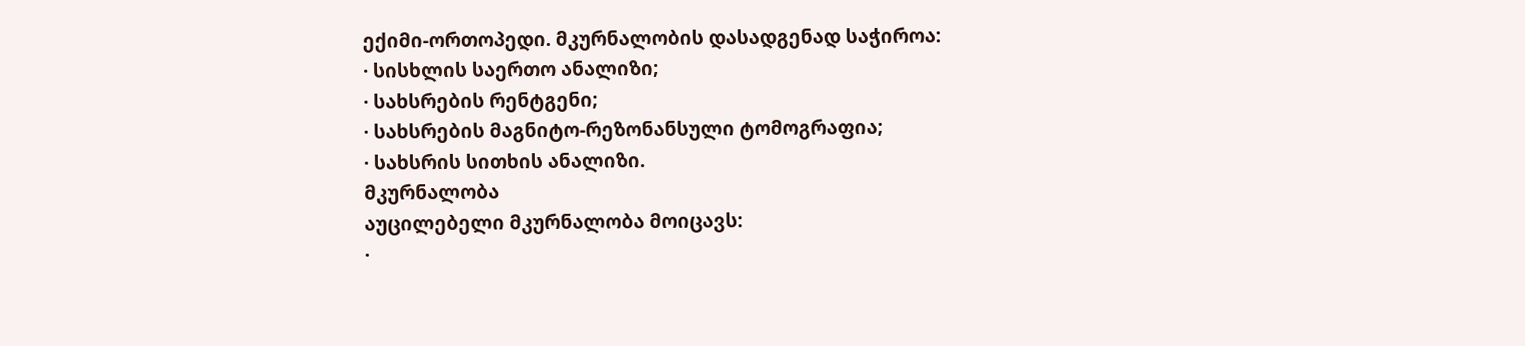ექიმი-ორთოპედი. მკურნალობის დასადგენად საჭიროა:
· სისხლის საერთო ანალიზი;
· სახსრების რენტგენი;
· სახსრების მაგნიტო-რეზონანსული ტომოგრაფია;
· სახსრის სითხის ანალიზი.
მკურნალობა
აუცილებელი მკურნალობა მოიცავს:
·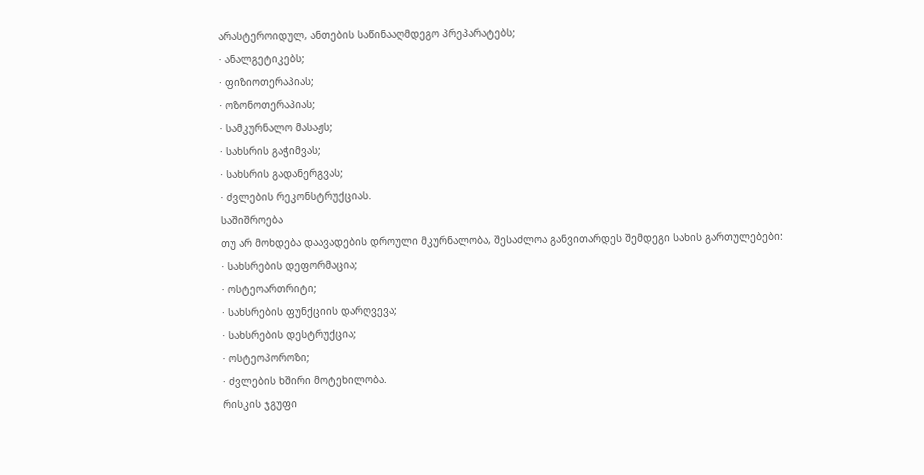არასტეროიდულ, ანთების საწინააღმდეგო პრეპარატებს;
· ანალგეტიკებს;
· ფიზიოთერაპიას;
· ოზონოთერაპიას;
· სამკურნალო მასაჟს;
· სახსრის გაჭიმვას;
· სახსრის გადანერგვას;
· ძვლების რეკონსტრუქციას.
საშიშროება
თუ არ მოხდება დაავადების დროული მკურნალობა, შესაძლოა განვითარდეს შემდეგი სახის გართულებები:
· სახსრების დეფორმაცია;
· ოსტეოართრიტი;
· სახსრების ფუნქციის დარღვევა;
· სახსრების დესტრუქცია;
· ოსტეოპოროზი;
· ძვლების ხშირი მოტეხილობა.
რისკის ჯგუფი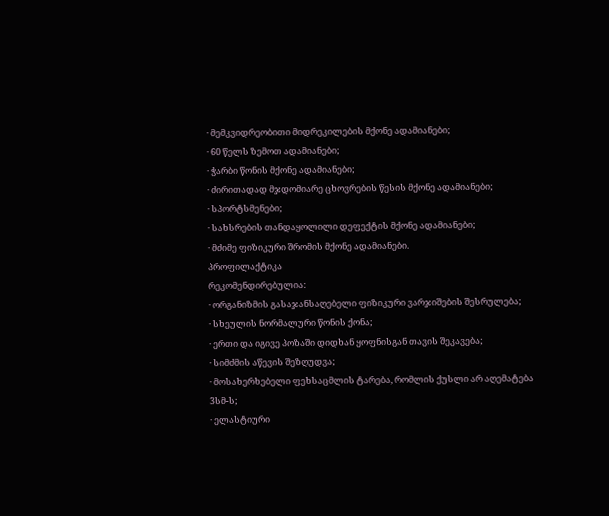· მემკვიდრეობითი მიდრეკილების მქონე ადამიანები;
· 60 წელს ზემოთ ადამიანები;
· ჭარბი წონის მქონე ადამიანები;
· ძირითადად მჯდომიარე ცხოვრების წესის მქონე ადამიანები;
· სპორტსმენები;
· სახსრების თანდაყოლილი დეფექტის მქონე ადამიანები;
· მძიმე ფიზიკური შრომის მქონე ადამიანები.
პროფილაქტიკა
რეკომენდირებულია:
· ორგანიზმის გასაჯანსაღებელი ფიზიკური ვარჯიშების შესრულება;
· სხეულის ნორმალური წონის ქონა;
· ერთი და იგივე პოზაში დიდხან ყოფნისგან თავის შეკავება;
· სიმძმის აწევის შეზღუდვა;
· მოსახერხებელი ფეხსაცმლის ტარება, რომლის ქუსლი არ აღემატება 3სმ-ს;
· ელასტიური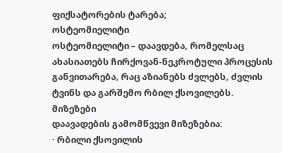ფიქსატორების ტარება;
ოსტეომიელიტი
ოსტეომიელიტი – დაავდება, რომელსაც ახასიათებს ჩირქოვან-ნეკროტული პროცესის განვითარება, რაც აზიანებს ძვლებს, ძვლის ტვინს და გარშემო რბილ ქსოვილებს.
მიზეზები
დაავადების გამომწვევი მიზეზებია:
· რბილი ქსოვილის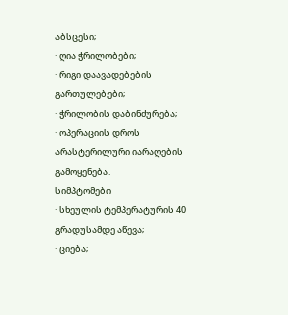აბსცესი;
· ღია ჭრილობები;
· რიგი დაავადებების გართულებები;
· ჭრილობის დაბინძურება;
· ოპერაციის დროს არასტერილური იარაღების გამოყენება.
სიმპტომები
· სხეულის ტემპერატურის 40 გრადუსამდე აწევა;
· ციება;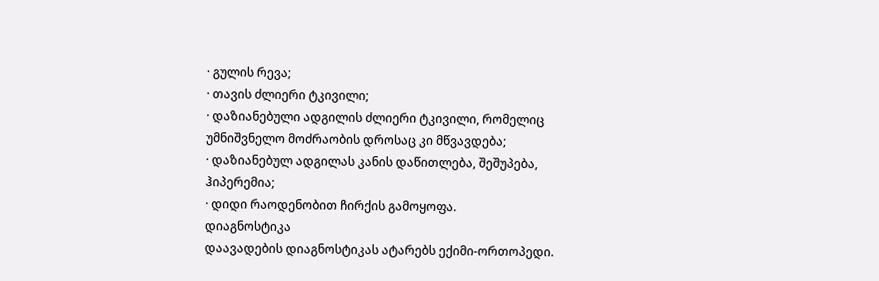· გულის რევა;
· თავის ძლიერი ტკივილი;
· დაზიანებული ადგილის ძლიერი ტკივილი, რომელიც უმნიშვნელო მოძრაობის დროსაც კი მწვავდება;
· დაზიანებულ ადგილას კანის დაწითლება, შეშუპება, ჰიპერემია;
· დიდი რაოდენობით ჩირქის გამოყოფა.
დიაგნოსტიკა
დაავადების დიაგნოსტიკას ატარებს ექიმი-ორთოპედი.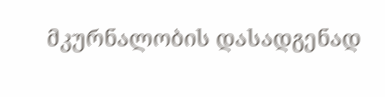მკურნალობის დასადგენად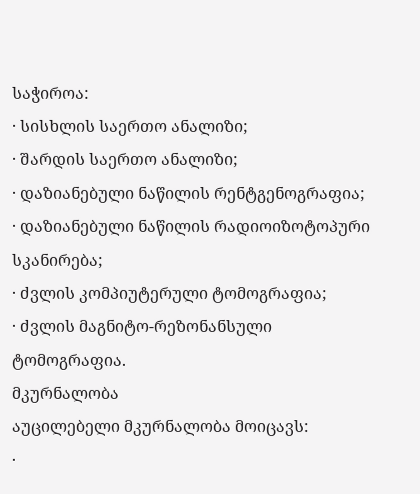საჭიროა:
· სისხლის საერთო ანალიზი;
· შარდის საერთო ანალიზი;
· დაზიანებული ნაწილის რენტგენოგრაფია;
· დაზიანებული ნაწილის რადიოიზოტოპური სკანირება;
· ძვლის კომპიუტერული ტომოგრაფია;
· ძვლის მაგნიტო-რეზონანსული ტომოგრაფია.
მკურნალობა
აუცილებელი მკურნალობა მოიცავს:
·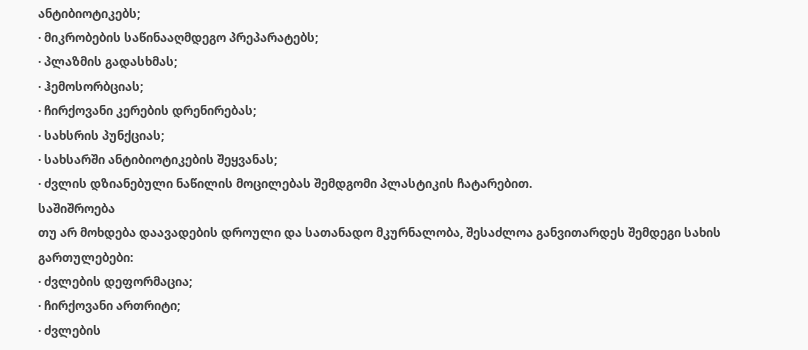ანტიბიოტიკებს;
· მიკრობების საწინააღმდეგო პრეპარატებს;
· პლაზმის გადასხმას;
· ჰემოსორბციას;
· ჩირქოვანი კერების დრენირებას;
· სახსრის პუნქციას;
· სახსარში ანტიბიოტიკების შეყვანას;
· ძვლის დზიანებული ნაწილის მოცილებას შემდგომი პლასტიკის ჩატარებით.
საშიშროება
თუ არ მოხდება დაავადების დროული და სათანადო მკურნალობა, შესაძლოა განვითარდეს შემდეგი სახის გართულებები:
· ძვლების დეფორმაცია;
· ჩირქოვანი ართრიტი;
· ძვლების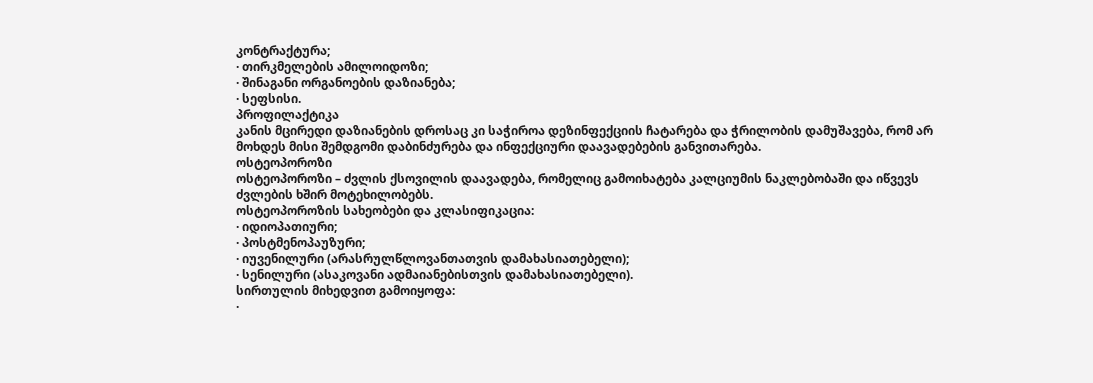კონტრაქტურა;
· თირკმელების ამილოიდოზი;
· შინაგანი ორგანოების დაზიანება;
· სეფსისი.
პროფილაქტიკა
კანის მცირედი დაზიანების დროსაც კი საჭიროა დეზინფექციის ჩატარება და ჭრილობის დამუშავება, რომ არ მოხდეს მისი შემდგომი დაბინძურება და ინფექციური დაავადებების განვითარება.
ოსტეოპოროზი
ოსტეოპოროზი – ძვლის ქსოვილის დაავადება, რომელიც გამოიხატება კალციუმის ნაკლებობაში და იწვევს ძვლების ხშირ მოტეხილობებს.
ოსტეოპოროზის სახეობები და კლასიფიკაცია:
· იდიოპათიური;
· პოსტმენოპაუზური;
· იუვენილური (არასრულწლოვანთათვის დამახასიათებელი);
· სენილური (ასაკოვანი ადმაიანებისთვის დამახასიათებელი).
სირთულის მიხედვით გამოიყოფა:
·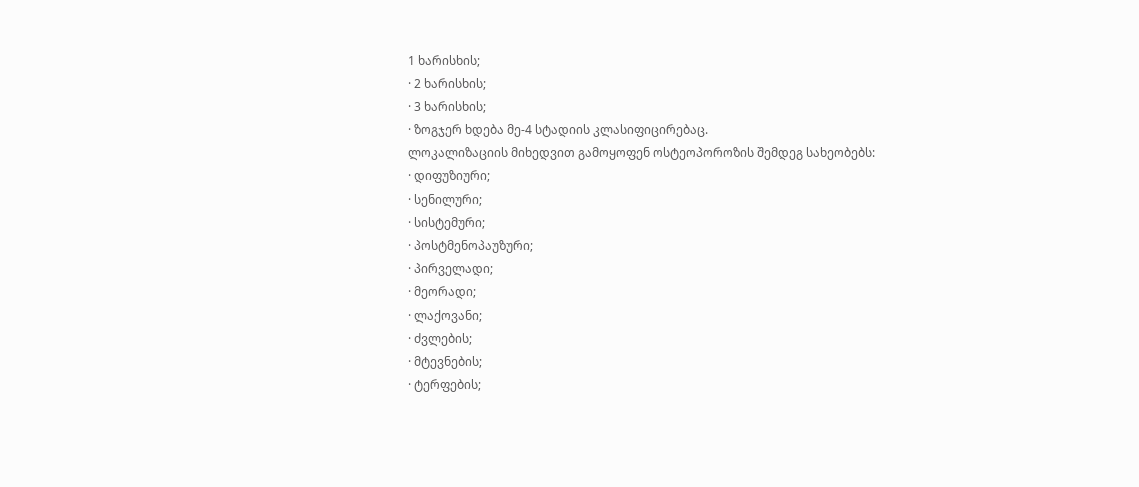1 ხარისხის;
· 2 ხარისხის;
· 3 ხარისხის;
· ზოგჯერ ხდება მე-4 სტადიის კლასიფიცირებაც.
ლოკალიზაციის მიხედვით გამოყოფენ ოსტეოპოროზის შემდეგ სახეობებს:
· დიფუზიური;
· სენილური;
· სისტემური;
· პოსტმენოპაუზური;
· პირველადი;
· მეორადი;
· ლაქოვანი;
· ძვლების;
· მტევნების;
· ტერფების;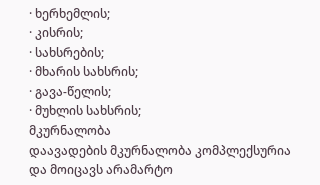· ხერხემლის;
· კისრის;
· სახსრების;
· მხარის სახსრის;
· გავა-წელის;
· მუხლის სახსრის;
მკურნალობა
დაავადების მკურნალობა კომპლექსურია და მოიცავს არამარტო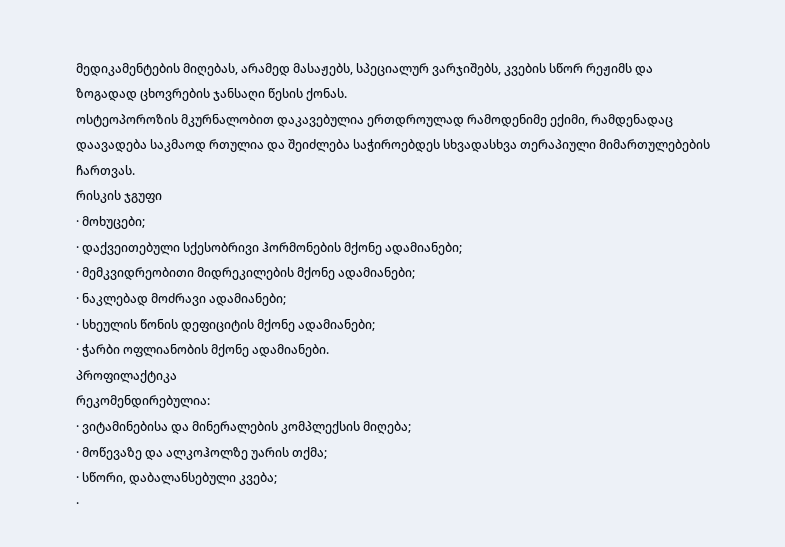მედიკამენტების მიღებას, არამედ მასაჟებს, სპეციალურ ვარჯიშებს, კვების სწორ რეჟიმს და ზოგადად ცხოვრების ჯანსაღი წესის ქონას.
ოსტეოპოროზის მკურნალობით დაკავებულია ერთდროულად რამოდენიმე ექიმი, რამდენადაც დაავადება საკმაოდ რთულია და შეიძლება საჭიროებდეს სხვადასხვა თერაპიული მიმართულებების ჩართვას.
რისკის ჯგუფი
· მოხუცები;
· დაქვეითებული სქესობრივი ჰორმონების მქონე ადამიანები;
· მემკვიდრეობითი მიდრეკილების მქონე ადამიანები;
· ნაკლებად მოძრავი ადამიანები;
· სხეულის წონის დეფიციტის მქონე ადამიანები;
· ჭარბი ოფლიანობის მქონე ადამიანები.
პროფილაქტიკა
რეკომენდირებულია:
· ვიტამინებისა და მინერალების კომპლექსის მიღება;
· მოწევაზე და ალკოჰოლზე უარის თქმა;
· სწორი, დაბალანსებული კვება;
·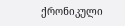ქრონიკული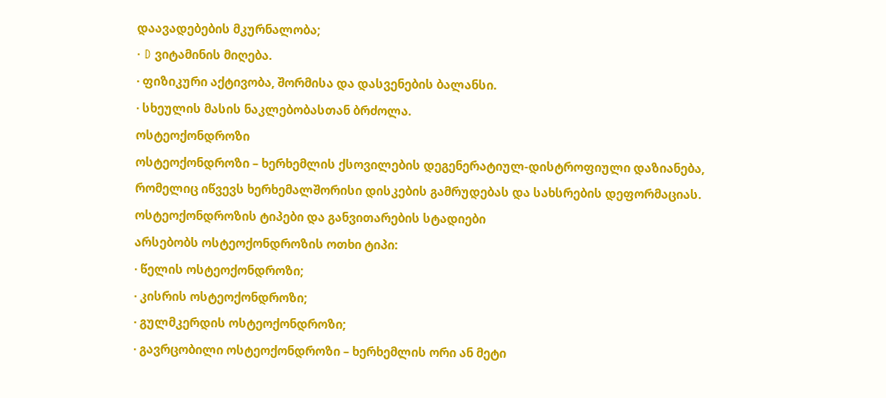დაავადებების მკურნალობა;
· D ვიტამინის მიღება.
· ფიზიკური აქტივობა, შორმისა და დასვენების ბალანსი.
· სხეულის მასის ნაკლებობასთან ბრძოლა.
ოსტეოქონდროზი
ოსტეოქონდროზი – ხერხემლის ქსოვილების დეგენერატიულ-დისტროფიული დაზიანება, რომელიც იწვევს ხერხემალშორისი დისკების გამრუდებას და სახსრების დეფორმაციას.
ოსტეოქონდროზის ტიპები და განვითარების სტადიები
არსებობს ოსტეოქონდროზის ოთხი ტიპი:
· წელის ოსტეოქონდროზი;
· კისრის ოსტეოქონდროზი;
· გულმკერდის ოსტეოქონდროზი;
· გავრცობილი ოსტეოქონდროზი – ხერხემლის ორი ან მეტი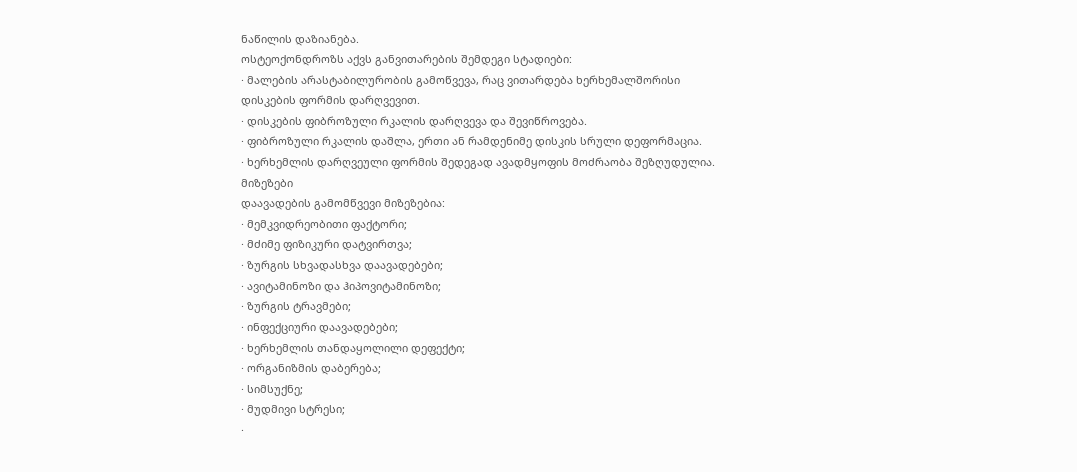ნაწილის დაზიანება.
ოსტეოქონდროზს აქვს განვითარების შემდეგი სტადიები:
· მალების არასტაბილურობის გამოწვევა, რაც ვითარდება ხერხემალშორისი დისკების ფორმის დარღვევით.
· დისკების ფიბროზული რკალის დარღვევა და შევიწროვება.
· ფიბროზული რკალის დაშლა, ერთი ან რამდენიმე დისკის სრული დეფორმაცია.
· ხერხემლის დარღვეული ფორმის შედეგად ავადმყოფის მოძრაობა შეზღუდულია.
მიზეზები
დაავადების გამომწვევი მიზეზებია:
· მემკვიდრეობითი ფაქტორი;
· მძიმე ფიზიკური დატვირთვა;
· ზურგის სხვადასხვა დაავადებები;
· ავიტამინოზი და ჰიპოვიტამინოზი;
· ზურგის ტრავმები;
· ინფექციური დაავადებები;
· ხერხემლის თანდაყოლილი დეფექტი;
· ორგანიზმის დაბერება;
· სიმსუქნე;
· მუდმივი სტრესი;
·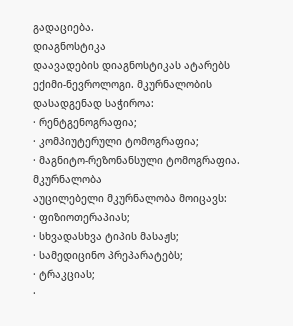გადაციება.
დიაგნოსტიკა
დაავადების დიაგნოსტიკას ატარებს ექიმი-ნევროლოგი. მკურნალობის დასადგენად საჭიროა:
· რენტგენოგრაფია;
· კომპიუტერული ტომოგრაფია;
· მაგნიტო-რეზონანსული ტომოგრაფია.
მკურნალობა
აუცილებელი მკურნალობა მოიცავს:
· ფიზიოთერაპიას;
· სხვადასხვა ტიპის მასაჟს;
· სამედიცინო პრეპარატებს;
· ტრაკციას;
·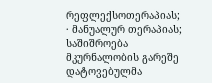რეფლექსოთერაპიას;
· მანუალურ თერაპიას;
საშიშროება
მკურნალობის გარეშე დატოვებულმა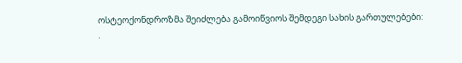ოსტეოქონდროზმა შეიძლება გამოიწვიოს შემდეგი სახის გართულებები:
·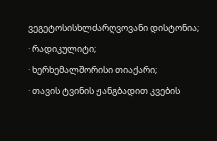ვეგეტოსისხლძარღვოვანი დისტონია;
· რადიკულიტი;
· ხერხემალშორისი თიაქარი;
· თავის ტვინის ჟანგბადით კვების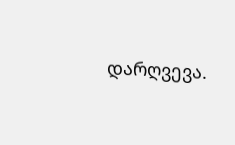დარღვევა.